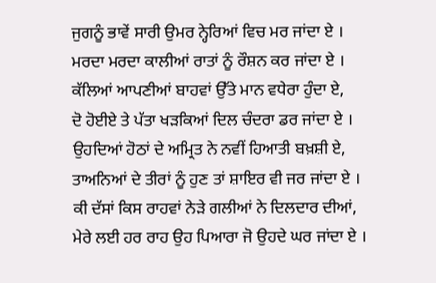ਜੁਗਨੂੰ ਭਾਵੇਂ ਸਾਰੀ ਉਮਰ ਨ੍ਹੇਰਿਆਂ ਵਿਚ ਮਰ ਜਾਂਦਾ ਏ ।
ਮਰਦਾ ਮਰਦਾ ਕਾਲੀਆਂ ਰਾਤਾਂ ਨੂੰ ਰੌਸ਼ਨ ਕਰ ਜਾਂਦਾ ਏ ।
ਕੱਲਿਆਂ ਆਪਣੀਆਂ ਬਾਹਵਾਂ ਉੱਤੇ ਮਾਨ ਵਧੇਰਾ ਹੁੰਦਾ ਏ,
ਦੋ ਹੋਈਏ ਤੇ ਪੱਤਾ ਖੜਕਿਆਂ ਦਿਲ ਚੰਦਰਾ ਡਰ ਜਾਂਦਾ ਏ ।
ਉਹਦਿਆਂ ਹੋਠਾਂ ਦੇ ਅਮ੍ਰਿਤ ਨੇ ਨਵੀਂ ਹਿਆਤੀ ਬਖ਼ਸ਼ੀ ਏ,
ਤਾਅਨਿਆਂ ਦੇ ਤੀਰਾਂ ਨੂੰ ਹੁਣ ਤਾਂ ਸ਼ਾਇਰ ਵੀ ਜਰ ਜਾਂਦਾ ਏ ।
ਕੀ ਦੱਸਾਂ ਕਿਸ ਰਾਹਵਾਂ ਨੇੜੇ ਗਲੀਆਂ ਨੇ ਦਿਲਦਾਰ ਦੀਆਂ,
ਮੇਰੇ ਲਈ ਹਰ ਰਾਹ ਉਹ ਪਿਆਰਾ ਜੋ ਉਹਦੇ ਘਰ ਜਾਂਦਾ ਏ ।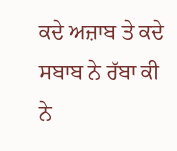ਕਦੇ ਅਜ਼ਾਬ ਤੇ ਕਦੇ ਸਬਾਬ ਨੇ ਰੱਬਾ ਕੀ ਨੇ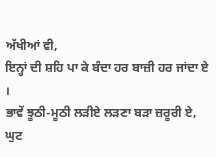ਅੱਖੀਆਂ ਵੀ,
ਇਨ੍ਹਾਂ ਦੀ ਸ਼ਹਿ ਪਾ ਕੇ ਬੰਦਾ ਹਰ ਬਾਜ਼ੀ ਹਰ ਜਾਂਦਾ ਏ ।
ਭਾਵੇਂ ਝੂਠੀ-ਮੂਠੀ ਲੜੀਏ ਲੜਣਾ ਬੜਾ ਜ਼ਰੂਰੀ ਏ,
ਘੁਟ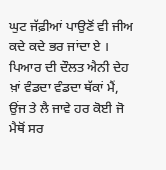ਘੁਟ ਜੱਫ਼ੀਆਂ ਪਾਉਣੋਂ ਵੀ ਜੀਅ ਕਦੇ ਕਦੇ ਭਰ ਜਾਂਦਾ ਏ ।
ਪਿਆਰ ਦੀ ਦੌਲਤ ਐਨੀ ਦੇਹ ਖ਼ਾਂ ਵੰਡਦਾ ਵੰਡਦਾ ਥੱਕਾਂ ਮੈਂ,
ਉਂਜ ਤੇ ਲੈ ਜਾਵੇ ਹਰ ਕੋਈ ਜੋ ਮੈਥੋਂ ਸਰ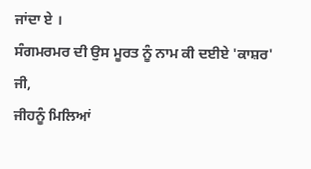ਜਾਂਦਾ ਏ ।
ਸੰਗਮਰਮਰ ਦੀ ਉਸ ਮੂਰਤ ਨੂੰ ਨਾਮ ਕੀ ਦਈਏ 'ਕਾਸ਼ਰ' ਜੀ,
ਜੀਹਨੂੰ ਮਿਲਿਆਂ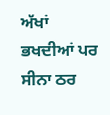ਅੱਖਾਂ ਭਖਦੀਆਂ ਪਰ ਸੀਨਾ ਠਰ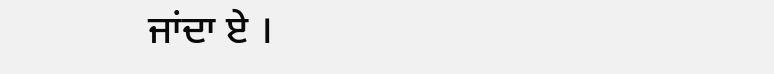ਜਾਂਦਾ ਏ ।